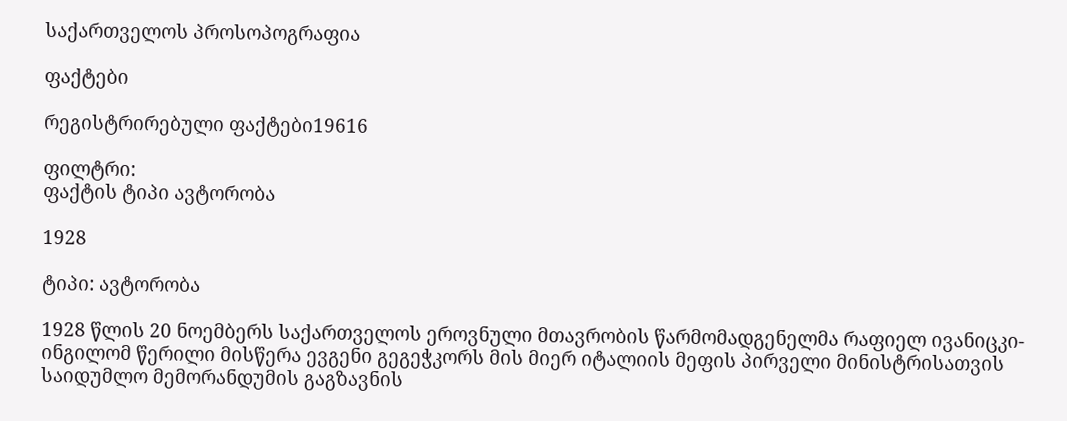საქართველოს პროსოპოგრაფია

ფაქტები

რეგისტრირებული ფაქტები19616

ფილტრი:
ფაქტის ტიპი ავტორობა

1928

ტიპი: ავტორობა

1928 წლის 20 ნოემბერს საქართველოს ეროვნული მთავრობის წარმომადგენელმა რაფიელ ივანიცკი-ინგილომ წერილი მისწერა ევგენი გეგეჭკორს მის მიერ იტალიის მეფის პირველი მინისტრისათვის საიდუმლო მემორანდუმის გაგზავნის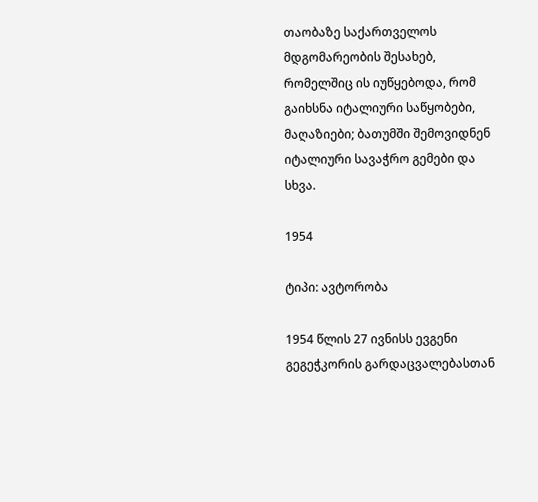თაობაზე საქართველოს მდგომარეობის შესახებ, რომელშიც ის იუწყებოდა, რომ გაიხსნა იტალიური საწყობები, მაღაზიები; ბათუმში შემოვიდნენ იტალიური სავაჭრო გემები და სხვა.

1954

ტიპი: ავტორობა

1954 წლის 27 ივნისს ევგენი გეგეჭკორის გარდაცვალებასთან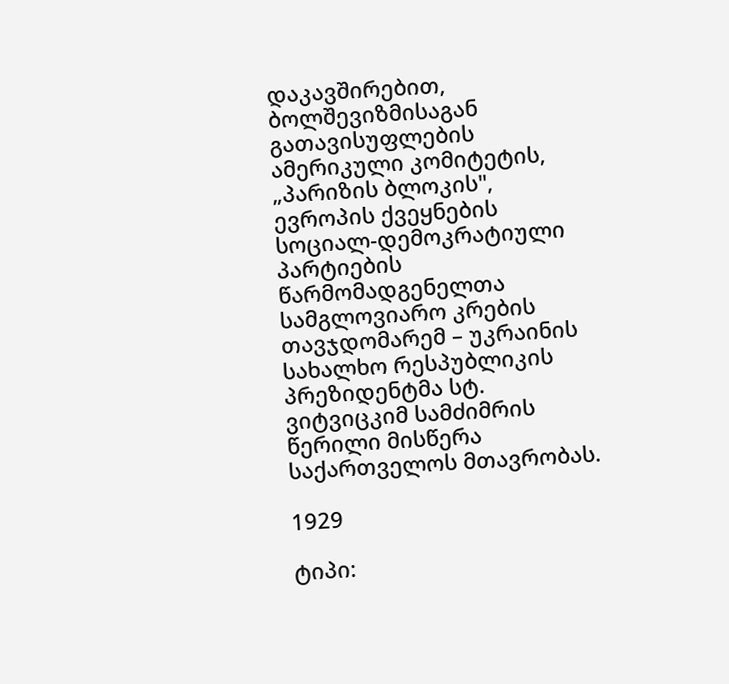დაკავშირებით, ბოლშევიზმისაგან გათავისუფლების ამერიკული კომიტეტის, „პარიზის ბლოკის", ევროპის ქვეყნების სოციალ-დემოკრატიული პარტიების წარმომადგენელთა სამგლოვიარო კრების თავჯდომარემ – უკრაინის სახალხო რესპუბლიკის პრეზიდენტმა სტ. ვიტვიცკიმ სამძიმრის წერილი მისწერა საქართველოს მთავრობას.

1929

ტიპი: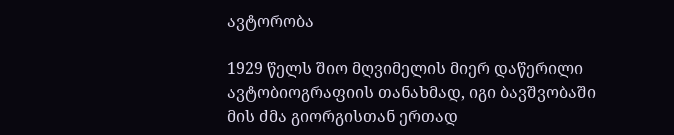ავტორობა

1929 წელს შიო მღვიმელის მიერ დაწერილი ავტობიოგრაფიის თანახმად, იგი ბავშვობაში მის ძმა გიორგისთან ერთად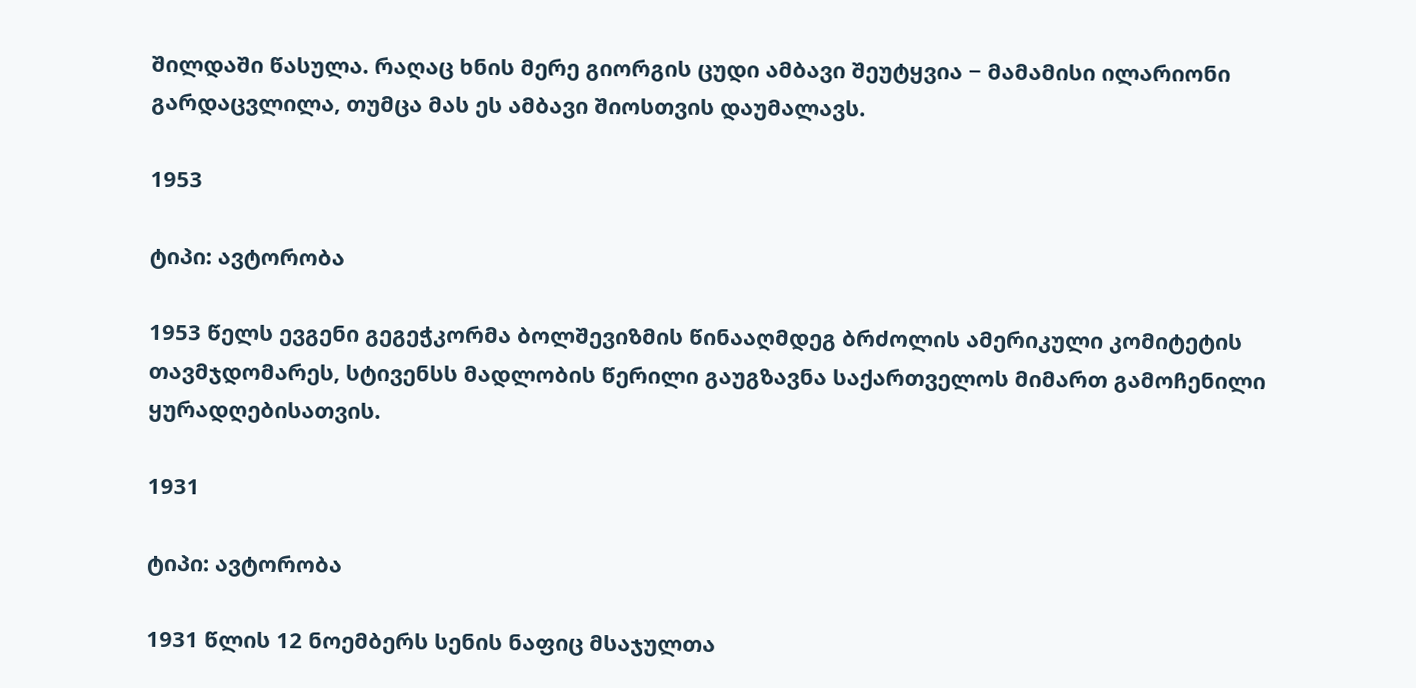შილდაში წასულა. რაღაც ხნის მერე გიორგის ცუდი ამბავი შეუტყვია − მამამისი ილარიონი გარდაცვლილა, თუმცა მას ეს ამბავი შიოსთვის დაუმალავს.

1953

ტიპი: ავტორობა

1953 წელს ევგენი გეგეჭკორმა ბოლშევიზმის წინააღმდეგ ბრძოლის ამერიკული კომიტეტის თავმჯდომარეს, სტივენსს მადლობის წერილი გაუგზავნა საქართველოს მიმართ გამოჩენილი ყურადღებისათვის.

1931

ტიპი: ავტორობა

1931 წლის 12 ნოემბერს სენის ნაფიც მსაჯულთა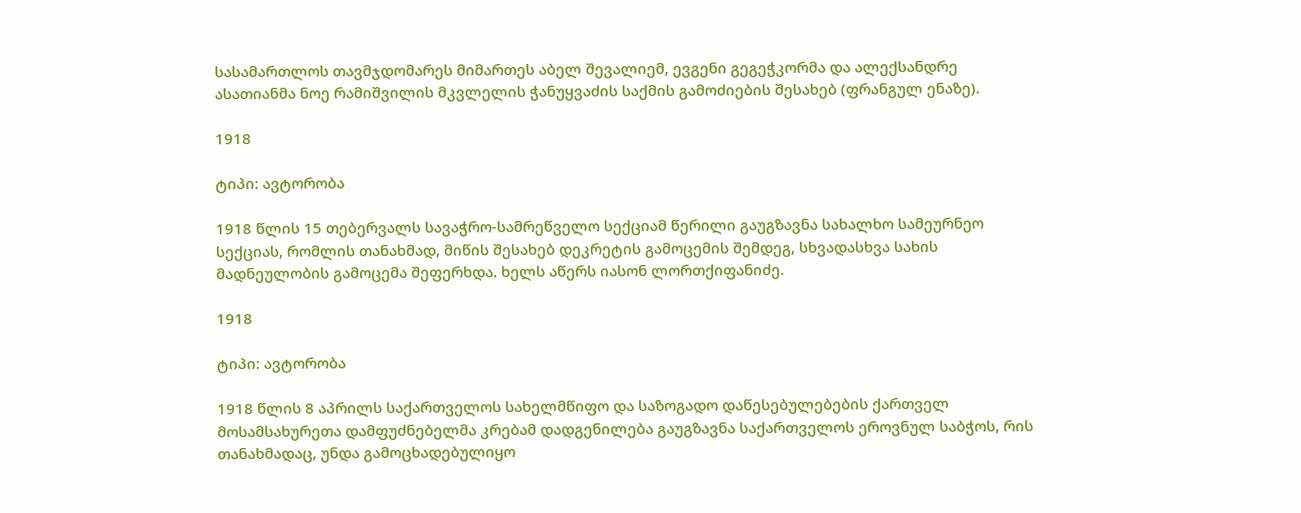სასამართლოს თავმჯდომარეს მიმართეს აბელ შევალიემ, ევგენი გეგეჭკორმა და ალექსანდრე ასათიანმა ნოე რამიშვილის მკვლელის ჭანუყვაძის საქმის გამოძიების შესახებ (ფრანგულ ენაზე).

1918

ტიპი: ავტორობა

1918 წლის 15 თებერვალს სავაჭრო-სამრეწველო სექციამ წერილი გაუგზავნა სახალხო სამეურნეო სექციას, რომლის თანახმად, მიწის შესახებ დეკრეტის გამოცემის შემდეგ, სხვადასხვა სახის მადნეულობის გამოცემა შეფერხდა. ხელს აწერს იასონ ლორთქიფანიძე.

1918

ტიპი: ავტორობა

1918 წლის 8 აპრილს საქართველოს სახელმწიფო და საზოგადო დაწესებულებების ქართველ მოსამსახურეთა დამფუძნებელმა კრებამ დადგენილება გაუგზავნა საქართველოს ეროვნულ საბჭოს, რის თანახმადაც, უნდა გამოცხადებულიყო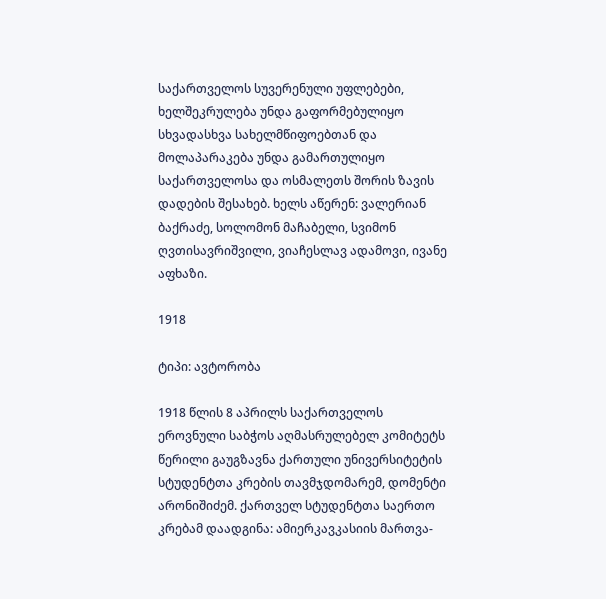საქართველოს სუვერენული უფლებები, ხელშეკრულება უნდა გაფორმებულიყო სხვადასხვა სახელმწიფოებთან და მოლაპარაკება უნდა გამართულიყო საქართველოსა და ოსმალეთს შორის ზავის დადების შესახებ. ხელს აწერენ: ვალერიან ბაქრაძე, სოლომონ მაჩაბელი, სვიმონ ღვთისავრიშვილი, ვიაჩესლავ ადამოვი, ივანე აფხაზი.

1918

ტიპი: ავტორობა

1918 წლის 8 აპრილს საქართველოს ეროვნული საბჭოს აღმასრულებელ კომიტეტს წერილი გაუგზავნა ქართული უნივერსიტეტის სტუდენტთა კრების თავმჯდომარემ, დომენტი არონიშიძემ. ქართველ სტუდენტთა საერთო კრებამ დაადგინა: ამიერკავკასიის მართვა-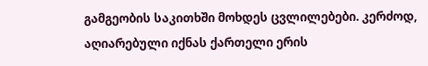გამგეობის საკითხში მოხდეს ცვლილებები. კერძოდ, აღიარებული იქნას ქართელი ერის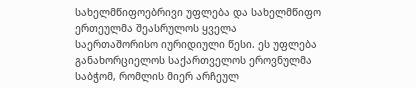სახელმწიფოებრივი უფლება და სახელმწიფო ერთეულმა შეასრულოს ყველა საერთაშორისო იურიდიული წესი. ეს უფლება განახორციელოს საქართველოს ეროვნულმა საბჭომ, რომლის მიერ არჩეულ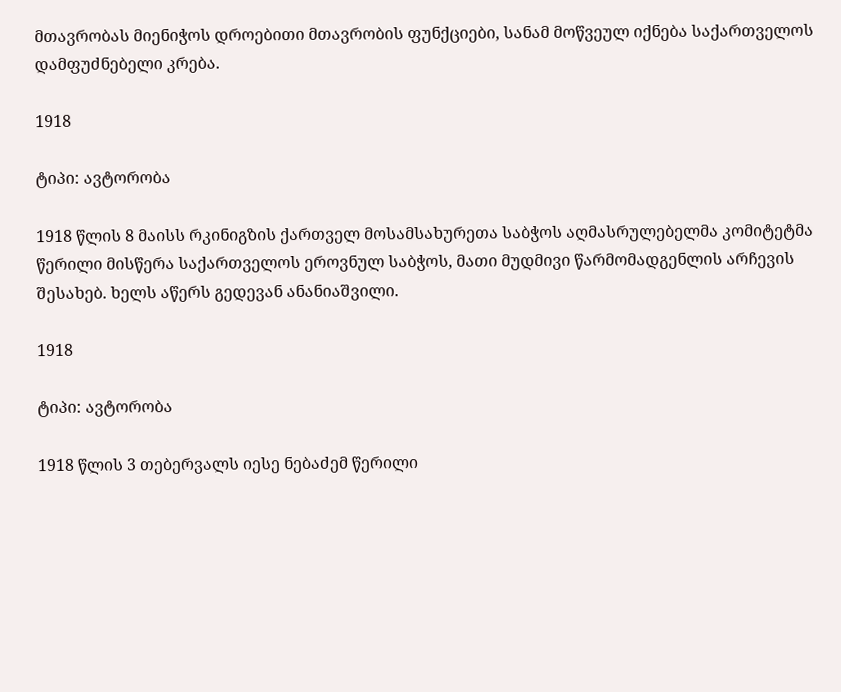მთავრობას მიენიჭოს დროებითი მთავრობის ფუნქციები, სანამ მოწვეულ იქნება საქართველოს დამფუძნებელი კრება.

1918

ტიპი: ავტორობა

1918 წლის 8 მაისს რკინიგზის ქართველ მოსამსახურეთა საბჭოს აღმასრულებელმა კომიტეტმა წერილი მისწერა საქართველოს ეროვნულ საბჭოს, მათი მუდმივი წარმომადგენლის არჩევის შესახებ. ხელს აწერს გედევან ანანიაშვილი.

1918

ტიპი: ავტორობა

1918 წლის 3 თებერვალს იესე ნებაძემ წერილი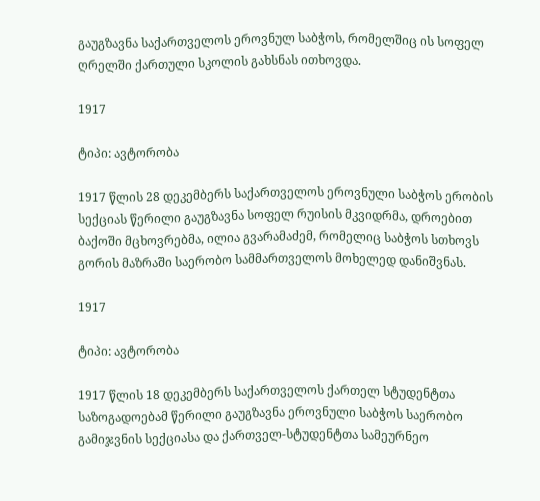გაუგზავნა საქართველოს ეროვნულ საბჭოს, რომელშიც ის სოფელ ღრელში ქართული სკოლის გახსნას ითხოვდა.

1917

ტიპი: ავტორობა

1917 წლის 28 დეკემბერს საქართველოს ეროვნული საბჭოს ერობის სექციას წერილი გაუგზავნა სოფელ რუისის მკვიდრმა, დროებით ბაქოში მცხოვრებმა, ილია გვარამაძემ, რომელიც საბჭოს სთხოვს გორის მაზრაში საერობო სამმართველოს მოხელედ დანიშვნას.

1917

ტიპი: ავტორობა

1917 წლის 18 დეკემბერს საქართველოს ქართელ სტუდენტთა საზოგადოებამ წერილი გაუგზავნა ეროვნული საბჭოს საერობო გამიჯვნის სექციასა და ქართველ-სტუდენტთა სამეურნეო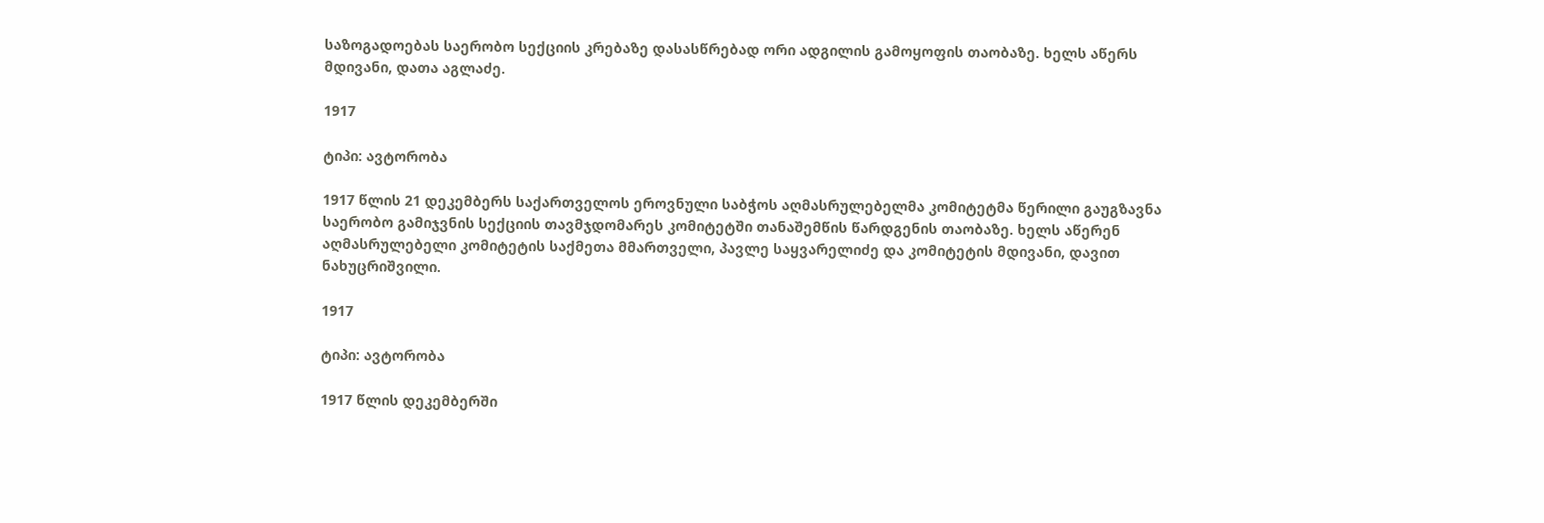საზოგადოებას საერობო სექციის კრებაზე დასასწრებად ორი ადგილის გამოყოფის თაობაზე. ხელს აწერს მდივანი, დათა აგლაძე.

1917

ტიპი: ავტორობა

1917 წლის 21 დეკემბერს საქართველოს ეროვნული საბჭოს აღმასრულებელმა კომიტეტმა წერილი გაუგზავნა საერობო გამიჯვნის სექციის თავმჯდომარეს კომიტეტში თანაშემწის წარდგენის თაობაზე. ხელს აწერენ აღმასრულებელი კომიტეტის საქმეთა მმართველი, პავლე საყვარელიძე და კომიტეტის მდივანი, დავით ნახუცრიშვილი.

1917

ტიპი: ავტორობა

1917 წლის დეკემბერში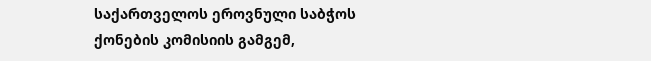საქართველოს ეროვნული საბჭოს ქონების კომისიის გამგემ,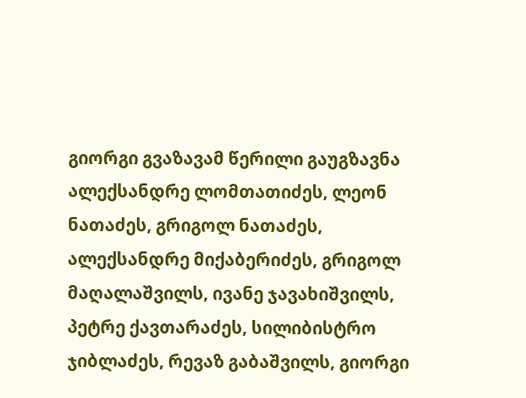გიორგი გვაზავამ წერილი გაუგზავნა ალექსანდრე ლომთათიძეს, ლეონ ნათაძეს, გრიგოლ ნათაძეს, ალექსანდრე მიქაბერიძეს, გრიგოლ მაღალაშვილს, ივანე ჯავახიშვილს, პეტრე ქავთარაძეს, სილიბისტრო ჯიბლაძეს, რევაზ გაბაშვილს, გიორგი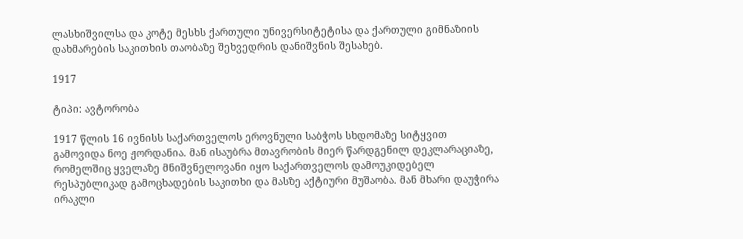ლასხიშვილსა და კოტე მესხს ქართული უნივერსიტეტისა და ქართული გიმნაზიის დახმარების საკითხის თაობაზე შეხვედრის დანიშვნის შესახებ.

1917

ტიპი: ავტორობა

1917 წლის 16 ივნისს საქართველოს ეროვნული საბჭოს სხდომაზე სიტყვით გამოვიდა ნოე ჟორდანია. მან ისაუბრა მთავრობის მიერ წარდგენილ დეკლარაციაზე, რომელშიც ყველაზე მნიშვნელოვანი იყო საქართველოს დამოუკიდებელ რესპუბლიკად გამოცხადების საკითხი და მასზე აქტიური მუშაობა. მან მხარი დაუჭირა ირაკლი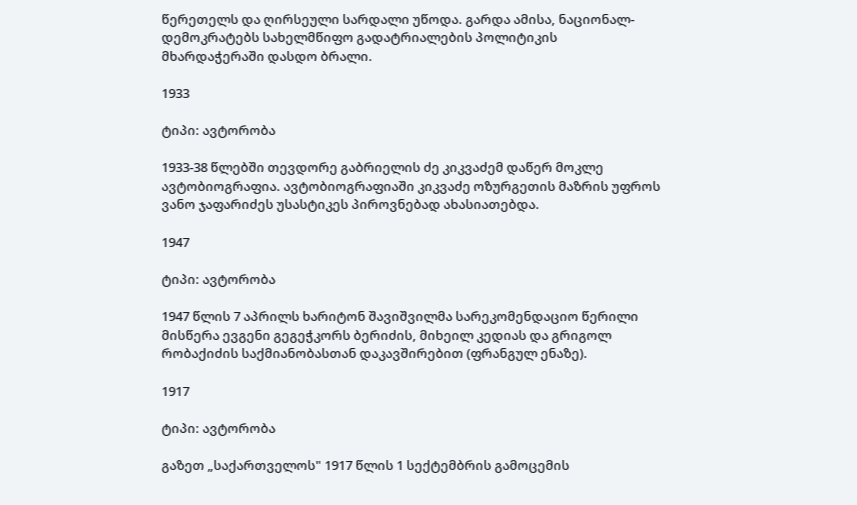წერეთელს და ღირსეული სარდალი უწოდა. გარდა ამისა, ნაციონალ-დემოკრატებს სახელმწიფო გადატრიალების პოლიტიკის მხარდაჭერაში დასდო ბრალი.

1933

ტიპი: ავტორობა

1933-38 წლებში თევდორე გაბრიელის ძე კიკვაძემ დაწერ მოკლე ავტობიოგრაფია. ავტობიოგრაფიაში კიკვაძე ოზურგეთის მაზრის უფროს ვანო ჯაფარიძეს უსასტიკეს პიროვნებად ახასიათებდა.

1947

ტიპი: ავტორობა

1947 წლის 7 აპრილს ხარიტონ შავიშვილმა სარეკომენდაციო წერილი მისწერა ევგენი გეგეჭკორს ბერიძის, მიხეილ კედიას და გრიგოლ რობაქიძის საქმიანობასთან დაკავშირებით (ფრანგულ ენაზე).

1917

ტიპი: ავტორობა

გაზეთ „საქართველოს" 1917 წლის 1 სექტემბრის გამოცემის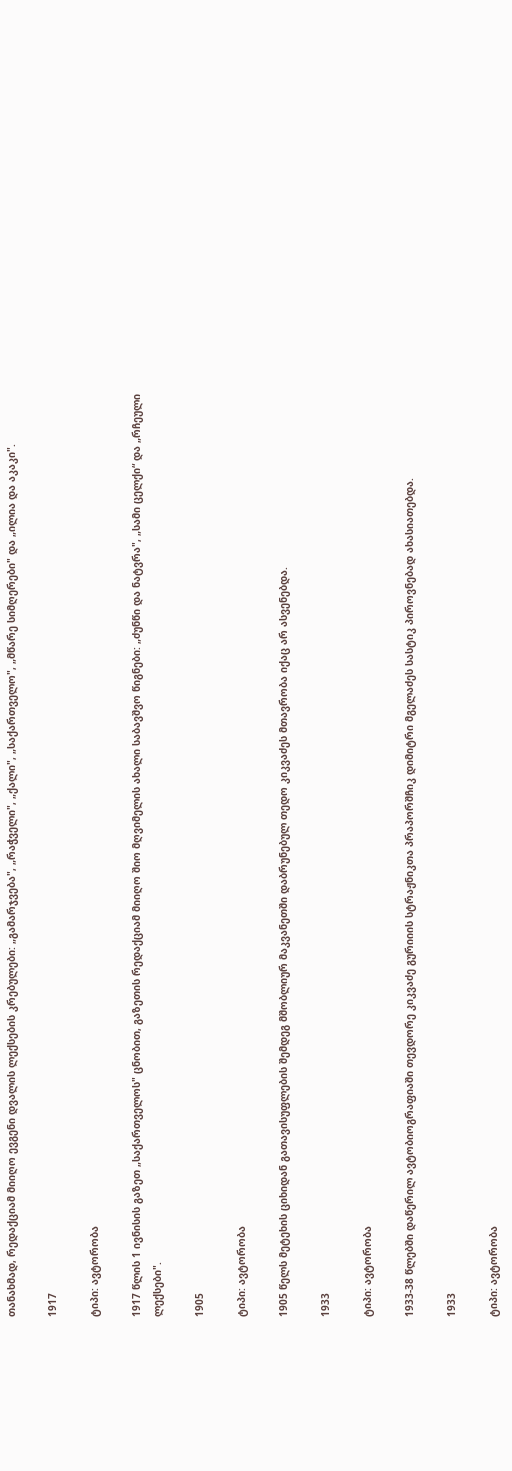თანახმად, რედაქციამ მიიღო ევგენი დვალის ლექსების კრებულები: „გამარჯვება", „რაჭველი", „ქალი", „საქართველო", „მწარე სიმღერები" და „ილია და აკაკი".

1917

ტიპი: ავტორობა

1917 წლის 1 ივნისის გაზეთ „საქართველოს" ცნობით, გაზეთის რედაქციამ მიიღო შიო მღვიმელის ახალი საბავშვო წიგნები: „ძუნწი და ნატვრა", „სამი ცელქი“ და „რჩეული ლექსები".

1905

ტიპი: ავტორობა

1905 წელს მეტეხის ციხიდან გათავისუფლების შემდეგ მშობლიურ მაკვანეთში დაბრუნებულ თედო კიკვაძეს მთავრობა იქაც არ ასვენებდა.

1933

ტიპი: ავტორობა

1933-38 წლებში დაწერილ ავტობიოგრაფიაში თევდორე კიკვაძე გურიიის სტრაჟნიკთა პრაპორშჩიკ დიმიტრი მგელაძეს სასტიკ პიროვნებად ახასიათებდა.

1933

ტიპი: ავტორობა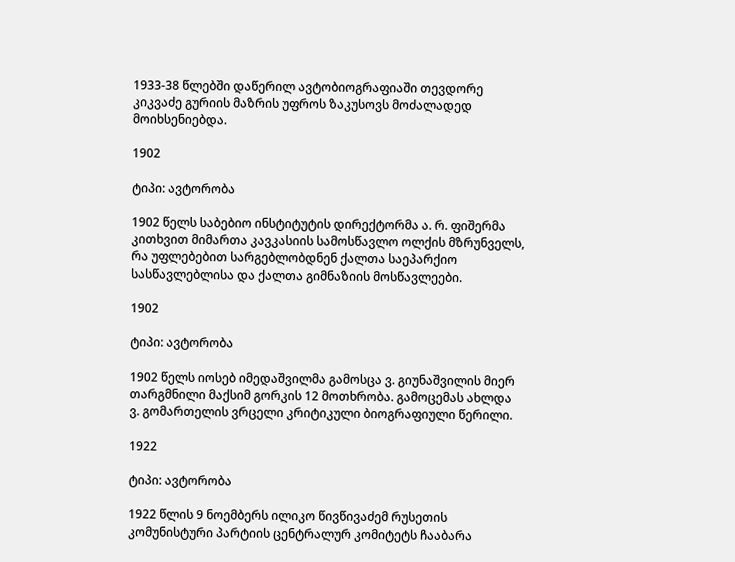1933-38 წლებში დაწერილ ავტობიოგრაფიაში თევდორე კიკვაძე გურიის მაზრის უფროს ზაკუსოვს მოძალადედ მოიხსენიებდა.

1902

ტიპი: ავტორობა

1902 წელს საბებიო ინსტიტუტის დირექტორმა ა. რ. ფიშერმა კითხვით მიმართა კავკასიის სამოსწავლო ოლქის მზრუნველს, რა უფლებებით სარგებლობდნენ ქალთა საეპარქიო სასწავლებლისა და ქალთა გიმნაზიის მოსწავლეები.

1902

ტიპი: ავტორობა

1902 წელს იოსებ იმედაშვილმა გამოსცა ვ. გიუნაშვილის მიერ თარგმნილი მაქსიმ გორკის 12 მოთხრობა. გამოცემას ახლდა ვ. გომართელის ვრცელი კრიტიკული ბიოგრაფიული წერილი.

1922

ტიპი: ავტორობა

1922 წლის 9 ნოემბერს ილიკო წივწივაძემ რუსეთის კომუნისტური პარტიის ცენტრალურ კომიტეტს ჩააბარა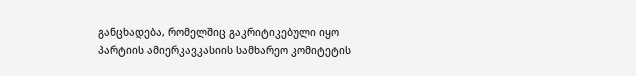განცხადება, რომელშიც გაკრიტიკებული იყო პარტიის ამიერკავკასიის სამხარეო კომიტეტის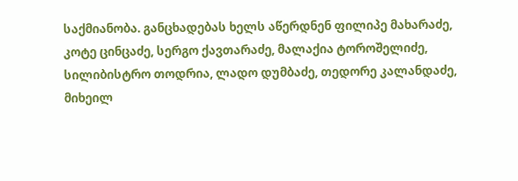საქმიანობა. განცხადებას ხელს აწერდნენ ფილიპე მახარაძე, კოტე ცინცაძე, სერგო ქავთარაძე, მალაქია ტოროშელიძე, სილიბისტრო თოდრია, ლადო დუმბაძე, თედორე კალანდაძე, მიხეილ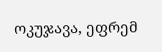ოკუჯავა, ეფრემ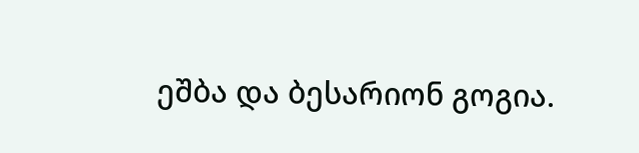ეშბა და ბესარიონ გოგია.